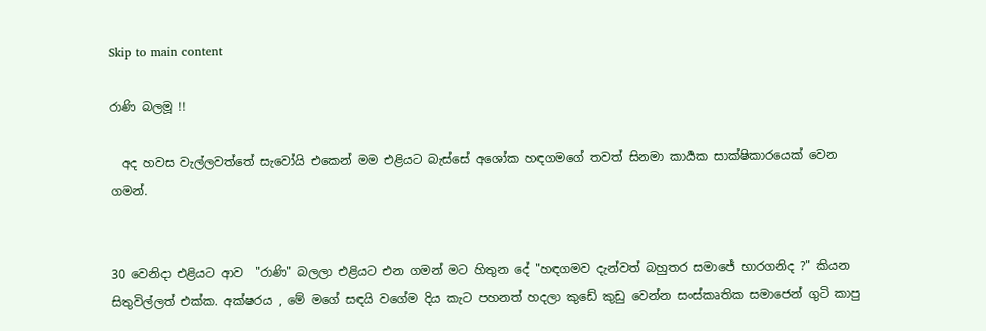Skip to main content

රාණි බලමූ !!

  අද හවස වැල්ලවත්තේ සැවෝයි එකෙන් මම එළියට බැස්සේ අශෝක හඳගමගේ තවත් සිනමා කාර්‍යක සාක්ෂිකාරයෙක් වෙන ගමන්.


30 වෙනිදා එළියට ආව  "රාණි" බලලා එළියට එන ගමන් මට හිතුන දේ "හඳගමව දැන්වත් බහුතර සමාජේ භාරගනිද ?" කියන සිතුවිල්ලත් එක්ක. අක්ෂරය , මේ මගේ සඳයි වගේම දිය කැට පහනත් හදලා කුඩේ කුඩු වෙන්න සංස්කෘතික සමාජෙන් ගුටි කාපු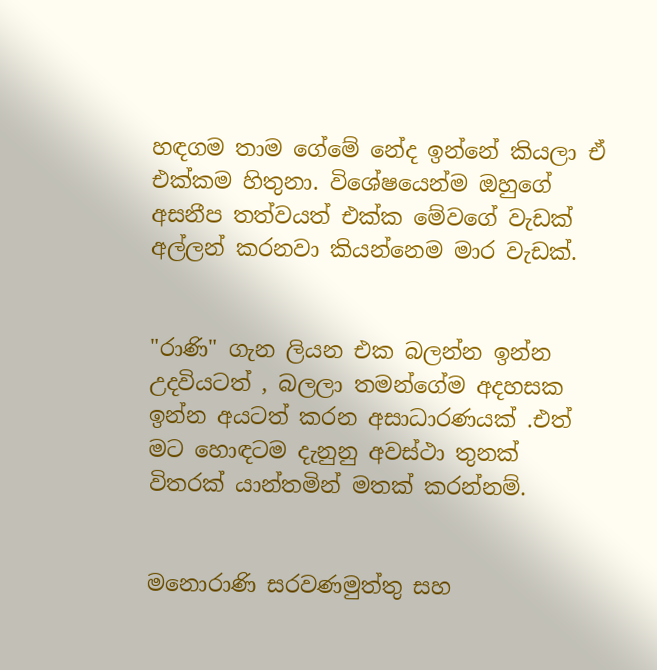හඳගම තාම ගේමේ නේද ඉන්නේ කියලා ඒ එක්කම හිතුනා. විශේෂයෙන්ම ඔහුගේ අසනීප තත්වයත් එක්ක මේවගේ වැඩක් අල්ලන් කරනවා කියන්නෙම මාර වැඩක්.


"රාණි" ගැන ලියන එක බලන්න ඉන්න උදවියටත් , බලලා තමන්ගේම අදහසක ඉන්න අයටත් කරන අසාධාරණයක් .එත් මට හොඳටම දැනුනු අවස්ථා තුනක් විතරක් යාන්තමින් මතක් කරන්නම්.


මනොරාණි සරවණමුත්තු සහ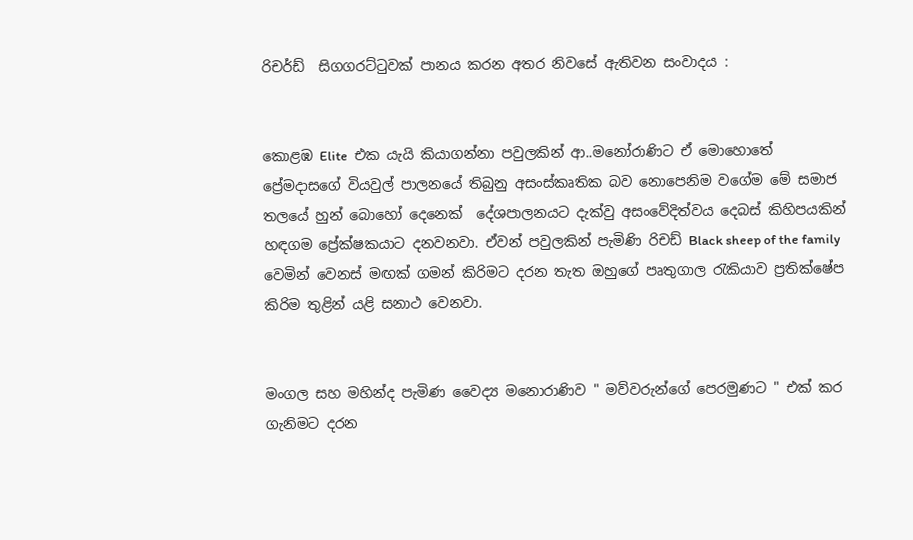රිචර්ඩ්  සිගගරට්ටුවක් පානය කරන අතර නිවසේ ඇතිවන සංවාදය :


කොළඹ Elite  එක යැයි කියාගන්නා පවුලකින් ආ..මනෝරාණිට ඒ මොහොතේ ප්‍රේමදාසගේ වියවුල් පාලනයේ තිබුනු අසංස්කෘතික බව නොපෙනිම වගේම මේ සමාජ තලයේ හුන් බොහෝ දෙනෙක්  දේශපාලනයට දැක්වු අසංවේදිත්වය දෙබස් කිහිපයකින් හඳගම ප්‍රේක්ෂකයාට දනවනවා. ඒවන් පවුලකින් පැමිණි රිචඩ් Black sheep of the family වෙමින් වෙනස් මඟක් ගමන් කිරිමට දරන තැත ඔහුගේ පෘතුගාල රැකියාව ප්‍රතික්ෂේප කිරිම තුළින් යළි සනාථ වෙනවා.


මංගල සහ මහින්ද පැමිණ වෛද්‍ය මනොරාණිව " මව්වරුන්ගේ පෙරමුණට " එක් කර ගැනිමට දරන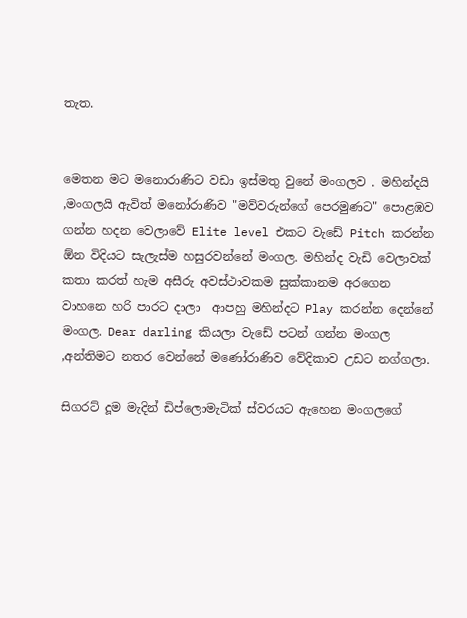තැත.


මෙතන මට මනොරාණිට වඩා ඉස්මතු වුනේ මංගලව . මහින්දයි ,මංගලයි ඇවිත් මනෝරාණිව "මව්වරුන්ගේ පෙරමුණට" පොළඹව ගන්න හදන වෙලාවේ Elite level එකට වැඩේ Pitch කරන්න ඕන විදියට සැලැස්ම හසුරවන්නේ මංගල. මහින්ද වැඩි වෙලාවක් කතා කරත් හැම අසීරු අවස්ථාවකම සුක්කානම අරගෙන වාහනෙ හරි පාරට දාලා  ආපහු මහින්දට Play කරන්න දෙන්නේ මංගල. Dear darling කියලා වැඩේ පටන් ගන්න මංගල ,අන්තිමට නතර වෙන්නේ මණෝරාණිව වේදිකාව උඩට නග්ගලා.

සිගරට් දූම මැදින් ඩිප්ලොමැටික් ස්වරයට ඇහෙන මංගලගේ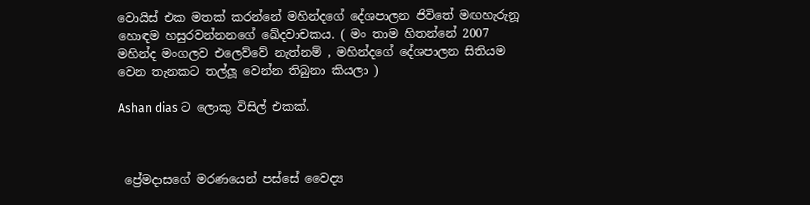වොයිස් එක මතක් කරන්නේ මහින්දගේ දේශපාලන ජිවිතේ මඟහැරුනූ හොඳම හසුරවන්නනගේ ඛේදවාචකය. ( මං තාම හිතන්නේ 2007  මහින්ද මංගලව එලෙව්වේ නැත්නම් , මහින්දගේ දේශපාලන සිතියම වෙන තැනකට තල්ලූ වෙන්න තිබුනා කියලා )

Ashan dias ට ලොකු විසිල් එකක්.



 ප්‍රේමදාසගේ මරණයෙන් පස්සේ වෛද්‍ය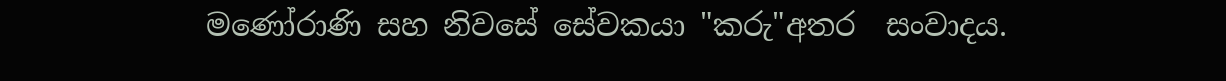මණෝරාණි සහ නිවසේ සේවකයා "කරු"අතර  සංවාදය.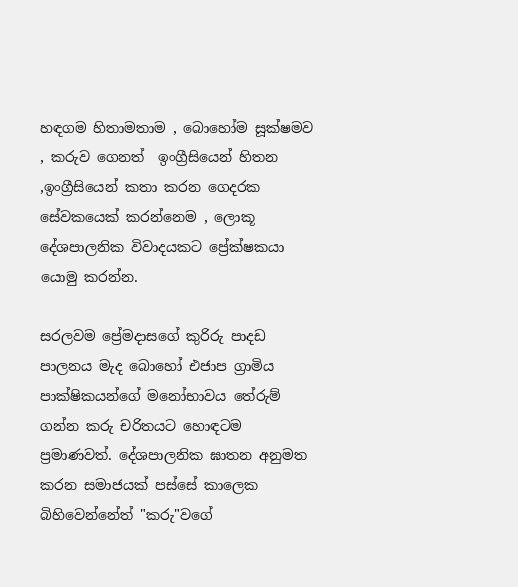හඳගම හිතාමතාම , බොහෝම සූක්ෂමව , කරුව ගෙනත්  ඉංග්‍රීසියෙන් හිතන ,ඉංග්‍රීසියෙන් කතා කරන ගෙදරක සේවකයෙක් කරන්නෙම , ලොකූ දේශපාලනික විවාදයකට ප්‍රේක්ෂකයා යොමු කරන්න.

සරලවම ප්‍රේමදාසගේ කුරිරු පාදඩ පාලනය මැද බොහෝ එජාප ග්‍රාමිය පාක්ෂිකයන්ගේ මනෝභාවය තේරුම් ගන්න කරු චරිතයට හොඳටම ප්‍රමාණවත්. දේශපාලනික ඝාතන අනුමත කරන සමාජයක් පස්සේ කාලෙක බිහිවෙන්නේත් "කරු"වගේ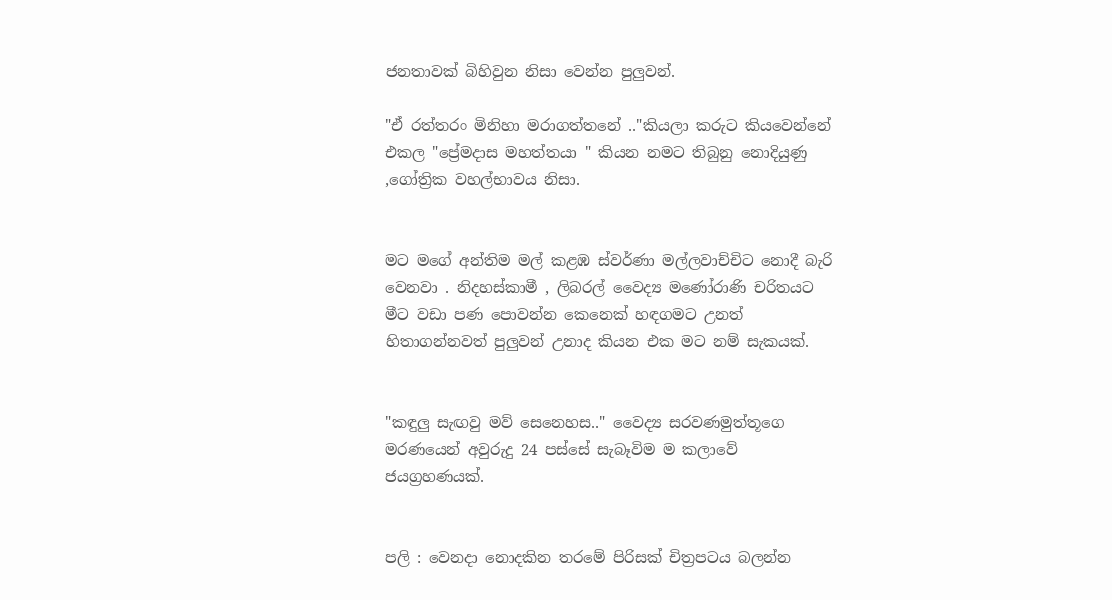ජනතාවක් බිහිවුන නිසා වෙන්න පුලුවන්.

"ඒ රත්තරං මිනිහා මරාගත්තනේ .."කියලා කරුට කියවෙන්නේ එකල "ප්‍රේමදාස මහත්තයා " කියන නමට තිබුනු නොදියුණු ,ගෝත්‍රික වහල්භාවය නිසා.


මට මගේ අන්තිම මල් කළඹ ස්වර්ණා මල්ලවාච්චිට නොදී බැරි වෙනවා . නිදහස්කාමී , ලිබරල් වෛද්‍ය මණෝරාණි චරිතයට මීට වඩා පණ පොවන්න කෙනෙක් හඳගමට උනත් හිතාගන්නවත් පුලුවන් උනාද කියන එක මට නම් සැකයක්.


"කඳුලු සැඟවු මව් සෙනෙහස.." වෛද්‍ය සරවණමුත්තූගෙ මරණයෙන් අවුරුදු 24 පස්සේ සැබෑවිම ම කලාවේ ජයග්‍රහණයක්.


පලි : වෙනදා නොදකින තරමේ පිරිසක් චිත්‍රපටය බලන්න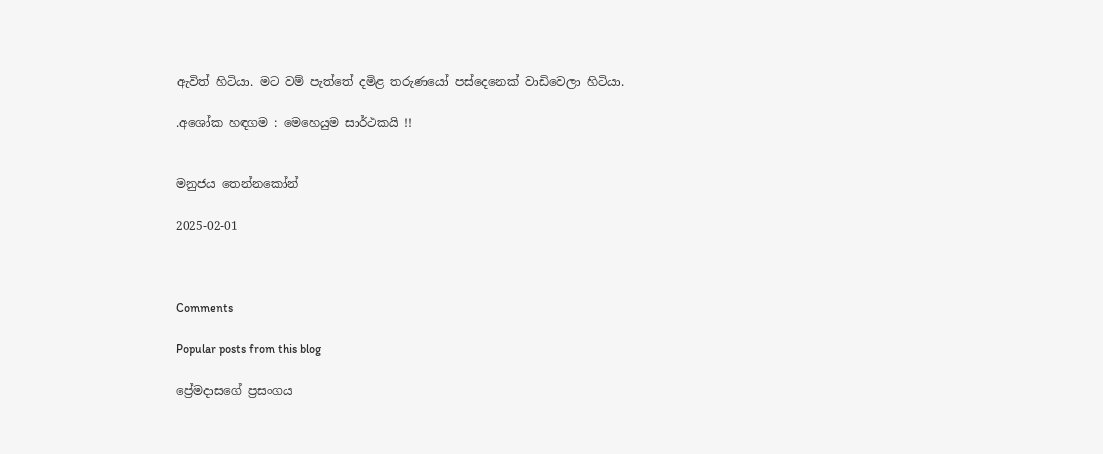ඇවිත් හිටියා. මට වම් පැත්තේ දමිළ තරුණයෝ පස්දෙනෙක් වාඩිවෙලා හිටියා.

.අශෝක හඳගම : මෙහෙයුම සාර්ථකයි !!


මනුජය තෙන්නකෝන්

2025-02-01



Comments

Popular posts from this blog

ප්‍රේමදාසගේ ප්‍රසංගය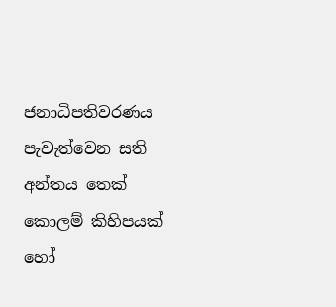ජනාධිපතිවරණය පැවැත්වෙන සති අන්තය තෙක් කොලම් කිහිපයක් හෝ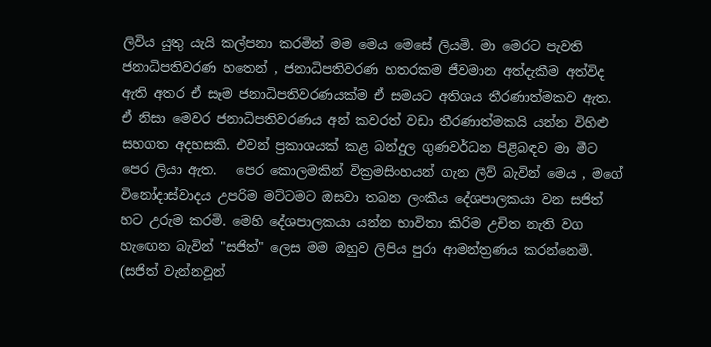ලිවිය යුතු යැයි කල්පනා කරමින් මම මෙය මෙසේ ලියමි. මා මෙරට පැවති ජනාධිපතිවරණ හතෙන් , ජනාධිපතිවරණ හතරකම ජීවමාන අත්දැකීම අත්විද ඇති අතර ඒ සෑම ජනාධිපතිවරණයක්ම ඒ සමයට අතිශය තීරණාත්මකව ඇත. ඒ නිසා මෙවර ජනාධිපතිවරණය අන් කවරත් වඩා තීරණාත්මකයි යන්න විහිළු සහගත අදහසකි. එවන් ප්‍රකාශයක් කළ බන්දුල ගුණවර්ධන පිළිබඳව මා මීට පෙර ලියා ඇත.   පෙර කොලමකින් වික්‍රමසිංහයන් ගැන ලීව් බැවින් මෙය , මගේ විනෝදාස්වාදය උපරිම මට්ටමට ඔසවා තබන ලංකීය දේශපාලකයා වන සජිත් හට උරුම කරමි. මෙහි දේශපාලකයා යන්න භාවිතා කිරිම උචිත නැති වග හැඟෙන බැවින් "සජිත්" ලෙස මම ඔහුව ලිපිය පුරා ආමන්ත්‍රණය කරන්නෙමි. (සජිත් වැන්නවූන්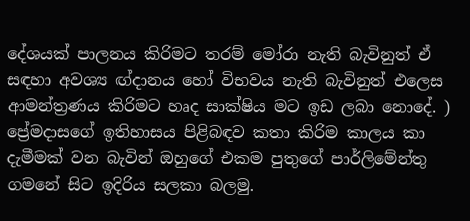දේශයක් පාලනය කිරිමට තරම් මෝරා නැති බැවිනුත් ඒ සඳහා අවශ්‍ය ඟ්දානය හෝ විභවය නැති බැවිනුත් එලෙස ආමන්ත්‍රණය කිරිමට හෘද සාක්ෂිය මට ඉඩ ලබා නොදේ. )  ප්‍රේමදාසගේ ඉතිහාසය පිළිබඳව කතා කිරිම කාලය කා දැමීමක් වන බැවින් ඔහුගේ එකම පුතුගේ පාර්ලිමේන්තු ගමනේ සිට ඉදිරිය සලකා බලමු.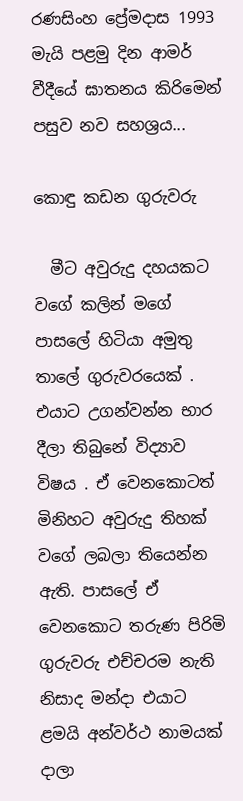රණසිංහ ප්‍රේමදාස 1993 මැයි පළමු දින ආමර් වීදීයේ ඝාතනය කිරිමෙන් පසුව නව සහශ්‍රය...

කොඳු කඩන ගුරුවරු

  මීට අවුරුදු දහයකට වගේ කලින් මගේ පාසලේ හිටියා අමුතු තාලේ ගුරුවරයෙක් . එයාට උගන්වන්න භාර දීලා තිබුනේ විද්‍යාව විෂය . ඒ වෙනකොටත් මිනිහට අවුරුදු තිහක් වගේ ලබලා තියෙන්න ඇති. පාසලේ ඒ වෙනකොට තරුණ පිරිමි ගුරුවරු එච්චරම නැති නිසාද මන්දා එයාට ළමයි අන්වර්ථ නාමයක් දාලා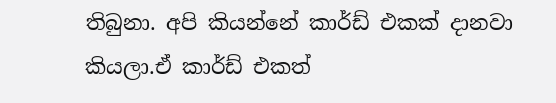තිබුනා. අපි කියන්නේ කාර්ඩ් එකක් දානවා කියලා.ඒ කාර්ඩ් එකත්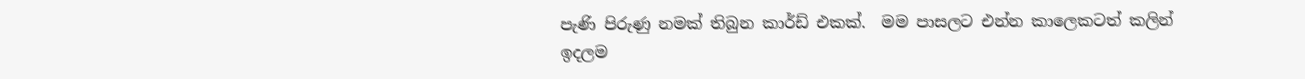පැණි පිරුණු නමක් තිබුන කාර්ඩ් එකක්.  මම පාසලට එන්න කාලෙකටත් කලින් ඉදලම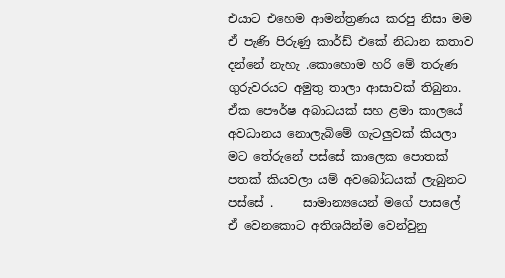එයාට එහෙම ආමන්ත්‍රණය කරපු නිසා මම ඒ පැණි පිරුණු කාර්ඩ් එකේ නිධාන කතාව දන්නේ නැහැ .කොහොම හරි මේ තරුණ ගුරුවරයට අමුතු තාලා ආසාවක් තිබුනා. ඒක පෞර්ෂ අබාධයක් සහ ළමා කාලයේ අවධානය නොලැබිමේ ගැටලුවක් කියලා මට තේරුනේ පස්සේ කාලෙක පොතක් පතක් කියවලා යම් අවබෝධයක් ලැබුනට පස්සේ .     සාමාන්‍යයෙන් මගේ පාසලේ ඒ වෙනකොට අතිශයින්ම වෙන්වුනු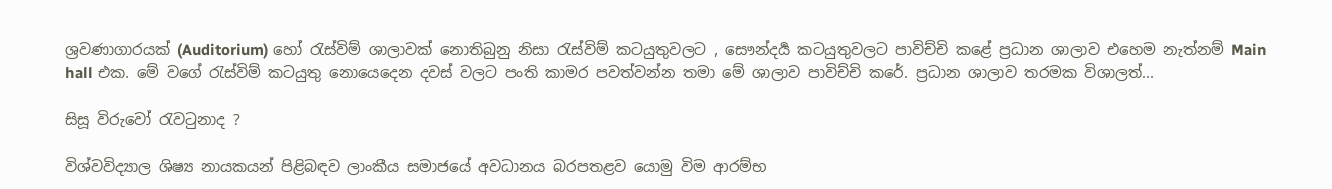ශ්‍රවණාගාරයක් (Auditorium) හෝ රැස්විම් ශාලාවක් නොතිබුනු නිසා රැස්විම් කටයුතුවලට , සෞන්දර්‍ය කටයුතුවලට පාවිච්චි කළේ ප්‍රධාන ශාලාව එහෙම නැත්නම් Main hall එක. මේ වගේ රැස්විම් කටයුතු නොයෙදෙන දවස් වලට පංති කාමර පවත්වන්න තමා මේ ශාලාව පාවිච්චි කරේ. ප්‍රධාන ශාලාව තරමක විශාලත්...

සිසූ විරුවෝ රැවටුනාද ?

විශ්වවිද්‍යාල ශිෂ්‍ය නායකයන් පිළිබඳව ලාංකීය සමාජයේ අවධානය බරපතළව යොමු විම ආරම්භ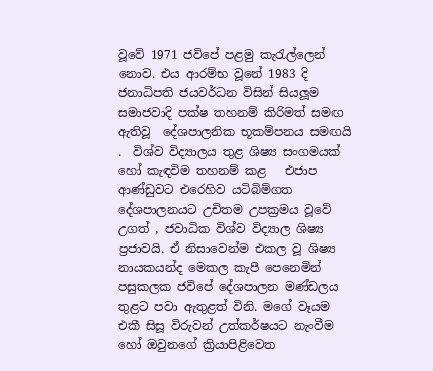වූවේ 1971 ජවිපේ පළමු කැරැල්ලෙන් නොව. එය ආරම්භ වූනේ 1983 දි ජනාධිපති ජයවර්ධන විසින් සියලූම සමාජවාදි පක්ෂ තහනම් කිරිමත් සමඟ ඇතිවූ  දේශපාලනික භූකම්පනය සමඟයි  .  විශ්ව විද්‍යාලය තුළ ශිෂ්‍ය සංගමයක් හෝ කැඳවිම තහනම් කළ   එජාප ආණ්ඩුවට එරෙහිව යටිබිම්ගත දේශපාලනයට උචිතම උපක්‍රමය වූවේ උගත් , ජවාධික විශ්ව විද්‍යාල ශිෂ්‍ය ප්‍රජාවයි. ඒ නිසාවෙන්ම එකල වූ ශිෂ්‍ය නායකයන්ද මෙකල කැපී පෙනෙමින් පසුකලක ජවිපේ දේශපාලන මණ්ඩලය තුළට පවා ඇතුළත් විනි. මගේ වෑයම එකී සිසූ විරුවන් උත්කර්ෂයට නැංවීම හෝ ඔවුනගේ ක්‍රියාපිළිවෙත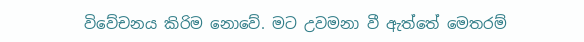විවේචනය කිරිම නොවේ. මට උවමනා වී ඇත්තේ මෙතරම්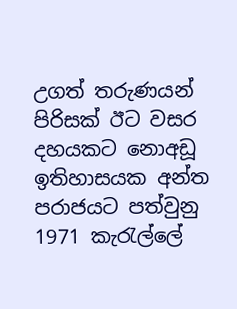උගත් තරුණයන් පිරිසක් ඊට වසර දහයකට නොඅඩූ ඉතිහාසයක අන්ත පරාජයට පත්වුනු 1971 කැරැල්ලේ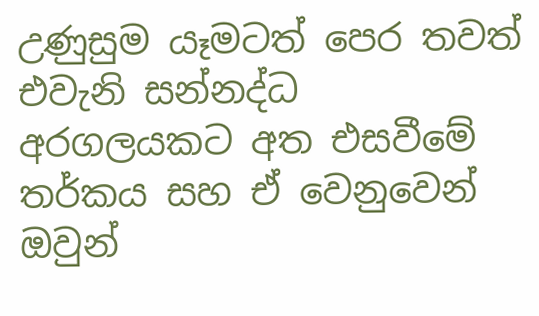උණුසුම යෑමටත් පෙර තවත් එවැනි සන්නද්ධ අරගලයකට අත එසවීමේ තර්කය සහ ඒ වෙනුවෙන් ඔවුන්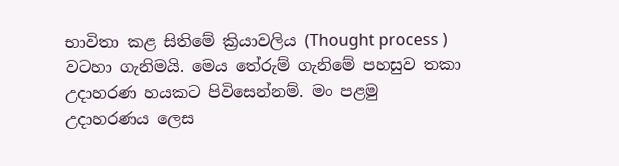භාවිතා කළ සිතිමේ ක්‍රියාවලිය (Thought process ) වටහා ගැනිමයි. මෙය තේරුම් ගැනිමේ පහසුව තකා උදාහරණ හයකට පිවිසෙන්නම්. මං පළමු  උදාහරණය ලෙස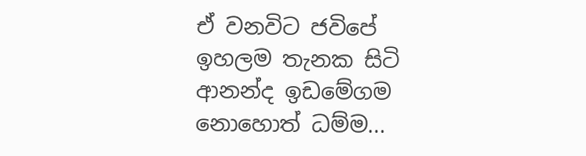ඒ වනවිට ජවිපේ ඉහලම තැනක සිටි ආනන්ද ඉඩමේගම නොහොත් ධම්ම...